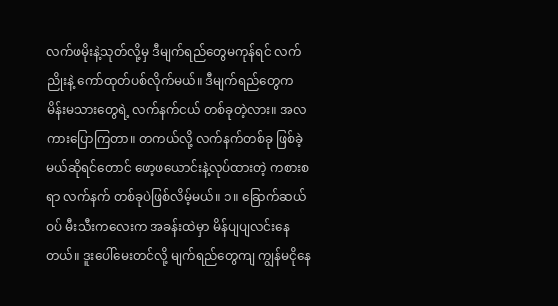လက်ဖမိုးနဲ့သုတ်လို့မှ ဒီမျက်ရည်တွေမကုန်ရင် လက်ညိုးနဲ့ ကော်ထုတ်ပစ်လိုက်မယ်။ ဒီမျက်ရည်တွေက မိန်းမသားတွေရဲ့ လက်နက်ငယ် တစ်ခုတဲ့လား။ အလကားပြောကြတာ။ တကယ်လို့ လက်နက်တစ်ခု ဖြစ်ခဲ့မယ်ဆိုရင်တောင် ဖော့ဖယောင်းနဲ့လုပ်ထားတဲ့ ကစားစရာ လက်နက် တစ်ခုပဲဖြစ်လိမ့်မယ်။ ၁။ ခြောက်ဆယ်ဝပ် မီးသီးကလေးက အခန်းထဲမှာ မိန်ပျပျလင်းနေတယ်။ ဒူးပေါ်မေးတင်လို့ မျက်ရည်တွေကျ ကျွန်မငိုနေ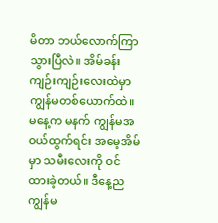မိတာ ဘယ်လောက်ကြာသွားပြီလဲ။ အိမ်ခန်းကျဉ်းကျဉ်းလေးထဲမှာ ကျွန်မတစ်ယောက်ထဲ။ မနေ့က မနက် ကျွန်မအဝယ်ထွက်ရင်း အမေ့အိမ်မှာ သမီးလေးကို ဝင်ထားခဲ့တယ်။ ဒီနေ့ည ကျွန်မ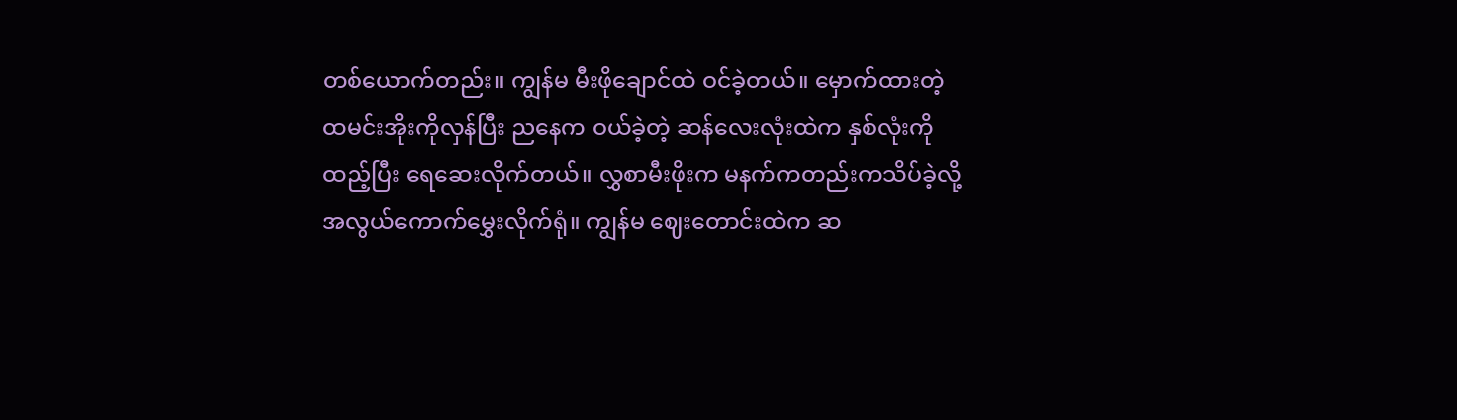တစ်ယောက်တည်း။ ကျွန်မ မီးဖိုချောင်ထဲ ဝင်ခဲ့တယ်။ မှောက်ထားတဲ့ ထမင်းအိုးကိုလှန်ပြီး ညနေက ဝယ်ခဲ့တဲ့ ဆန်လေးလုံးထဲက နှစ်လုံးကို ထည့်ပြီး ရေဆေးလိုက်တယ်။ လွှစာမီးဖိုးက မနက်ကတည်းကသိပ်ခဲ့လို့ အလွယ်ကောက်မွှေးလိုက်ရုံ။ ကျွန်မ ဈေးတောင်းထဲက ဆ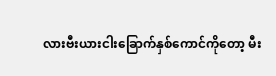လားဗီးယားငါးခြောက်နှစ်ကောင်ကိုတော့ မီး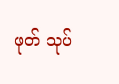ဖုတ် သုပ်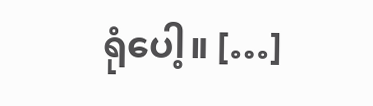ရုံပေါ့။ […]